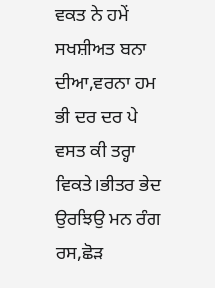ਵਕਤ ਨੇ ਹਮੇਂ ਸਖਸ਼ੀਅਤ ਬਨਾ ਦੀਆ,ਵਰਨਾ ਹਮ ਭੀ ਦਰ ਦਰ ਪੇ ਵਸਤ ਕੀ ਤਰ੍ਹਾ ਵਿਕਤੇ।ਭੀਤਰ ਭੇਦ ਉਰਝਿਉ ਮਨ ਰੰਗ ਰਸ,ਛੋੜ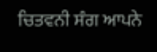ਚਿਤਵਨੀ ਸੰਗ ਆਪਨੇ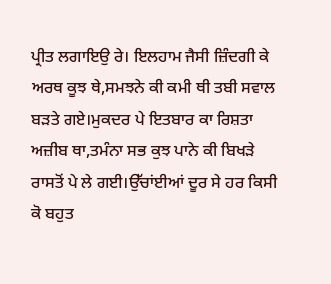ਪ੍ਰੀਤ ਲਗਾਇਉ ਰੇ। ਇਲਹਾਮ ਜੈਸੀ ਜ਼ਿੰਦਗੀ ਕੇ ਅਰਥ ਕੂਝ ਥੇ,ਸਮਝਨੇ ਕੀ ਕਮੀ ਥੀ ਤਬੀ ਸਵਾਲ ਬੜਤੇ ਗਏ।ਮੁਕਦਰ ਪੇ ਇਤਬਾਰ ਕਾ ਰਿਸ਼ਤਾ ਅਜ਼ੀਬ ਥਾ,ਤਮੰਨਾ ਸਭ ਕੁਝ ਪਾਨੇ ਕੀ ਬਿਖੜੇ ਰਾਸਤੋਂ ਪੇ ਲੇ ਗਈ।ਉੱਚਾਂਈਆਂ ਦੂਰ ਸੇ ਹਰ ਕਿਸੀ ਕੋ ਬਹੁਤ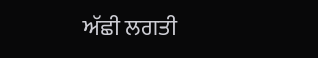ਅੱਛੀ ਲਗਤੀ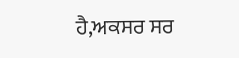ਹੈ,ਅਕਸਰ ਸਰ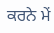ਕਰਨੇ ਮੇਂ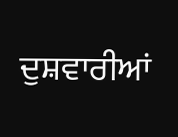ਦੁਸ਼ਵਾਰੀਆਂ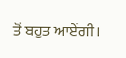ਤੋਂ ਬਹੁਤ ਆਏਂਗੀ।